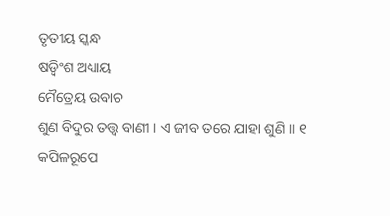ତୃତୀୟ ସ୍କନ୍ଧ
ଷଡ଼୍ବିଂଶ ଅଧ୍ୟାୟ
ମୈତ୍ରେୟ ଉବାଚ
ଶୁଣ ବିଦୁର ତତ୍ତ୍ୱ ବାଣୀ । ଏ ଜୀବ ତରେ ଯାହା ଶୁଣି ॥ ୧
କପିଳରୂପେ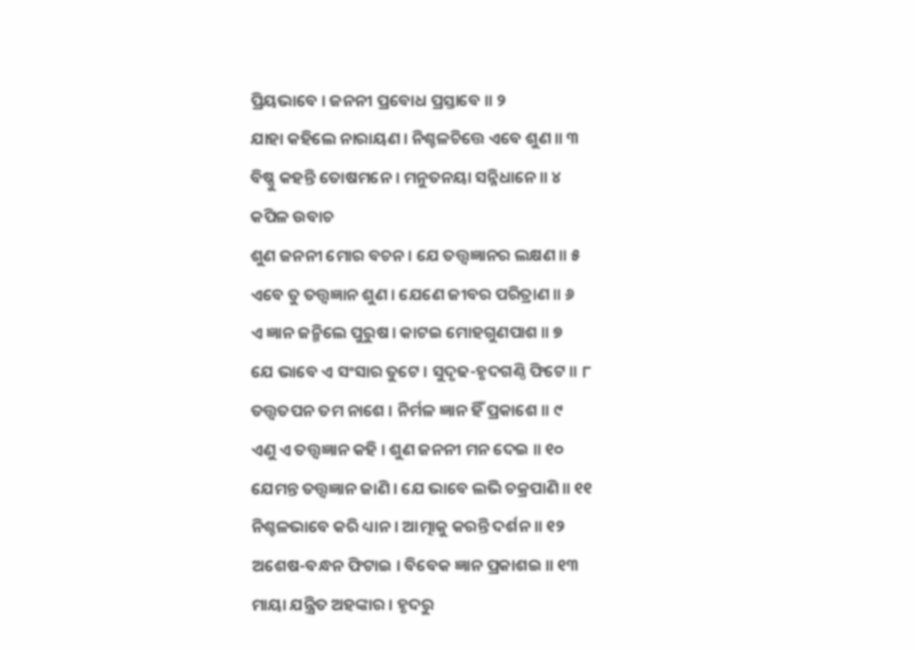ପ୍ରିୟଭାବେ । ଜନନୀ ପ୍ରବୋଧ ପ୍ରସ୍ତାବେ ॥ ୨
ଯାହା କହିଲେ ନାରାୟଣ । ନିଶ୍ଚଳଚିତ୍ତେ ଏବେ ଶୁଣ ॥ ୩
ବିଷ୍ଣୁ କହନ୍ତି ତୋଷମନେ । ମନୁତନୟା ସନ୍ନିଧାନେ ॥ ୪
କପିଳ ଉବାଚ
ଶୁଣ ଜନନୀ ମୋର ବଚନ । ଯେ ତତ୍ତ୍ୱଜ୍ଞାନର ଲକ୍ଷଣ ॥ ୫
ଏବେ ତୁ ତତ୍ତ୍ୱଜ୍ଞାନ ଶୁଣ । ଯେଣେ ଜୀବର ପରିତ୍ରାଣ ॥ ୬
ଏ ଜ୍ଞାନ ଜନ୍ମିଲେ ପୁରୁଷ । କାଟଇ ମୋହଗୁଣପାଶ ॥ ୭
ଯେ ଭାବେ ଏ ସଂସାର ତୁଟେ । ସୁଦୃଢ-ହୃଦଗଣ୍ଠି ଫିଟେ ॥ ୮
ତତ୍ତ୍ୱତପନ ତମ ନାଶେ । ନିର୍ମଳ ଜ୍ଞାନ ହିଁ ପ୍ରକାଶେ ॥ ୯
ଏଣୁ ଏ ତତ୍ତ୍ୱଜ୍ଞାନ କହି । ଶୁଣ ଜନନୀ ମନ ଦେଇ ॥ ୧୦
ଯେମନ୍ତ ତତ୍ତ୍ୱଜ୍ଞାନ ଜାଣି । ଯେ ଭାବେ ଲଭି ଚକ୍ରପାଣି ॥ ୧୧
ନିଶ୍ଚଳଭାବେ କରି ଧ୍ୟାନ । ଆତ୍ମାକୁ କରନ୍ତି ଦର୍ଶନ ॥ ୧୨
ଅଶେଷ-ବନ୍ଧନ ଫିଟାଇ । ବିବେକ ଜ୍ଞାନ ପ୍ରକାଶଇ ॥ ୧୩
ମାୟା ଯନ୍ତ୍ରିତ ଅହଙ୍କାର । ହୃଦରୁ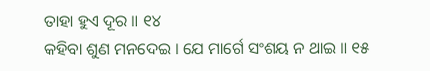ତାହା ହୁଏ ଦୂର ॥ ୧୪
କହିବା ଶୁଣ ମନଦେଇ । ଯେ ମାର୍ଗେ ସଂଶୟ ନ ଥାଇ ॥ ୧୫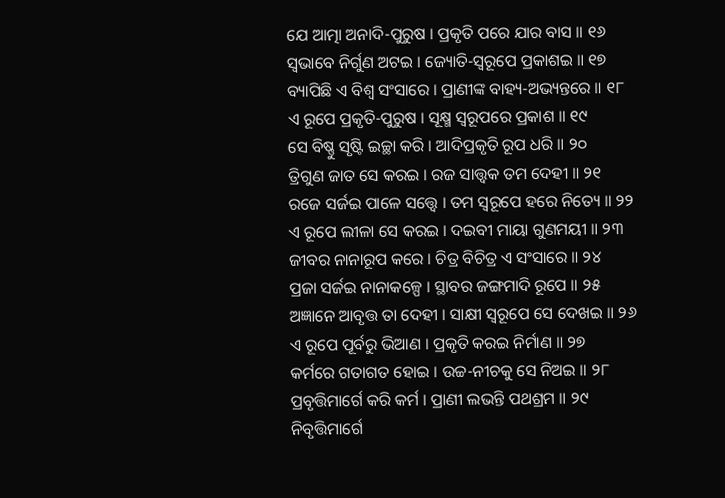ଯେ ଆତ୍ମା ଅନାଦି-ପୁରୁଷ । ପ୍ରକୃତି ପରେ ଯାର ବାସ ॥ ୧୬
ସ୍ୱଭାବେ ନିର୍ଗୁଣ ଅଟଇ । ଜ୍ୟୋତି-ସ୍ୱରୂପେ ପ୍ରକାଶଇ ॥ ୧୭
ବ୍ୟାପିଛି ଏ ବିଶ୍ୱ ସଂସାରେ । ପ୍ରାଣୀଙ୍କ ବାହ୍ୟ-ଅଭ୍ୟନ୍ତରେ ॥ ୧୮
ଏ ରୂପେ ପ୍ରକୃତି-ପୁରୁଷ । ସୂକ୍ଷ୍ମ ସ୍ୱରୂପରେ ପ୍ରକାଶ ॥ ୧୯
ସେ ବିଷ୍ଣୁ ସୃଷ୍ଟି ଇଚ୍ଛା କରି । ଆଦିପ୍ରକୃତି ରୂପ ଧରି ॥ ୨୦
ତ୍ରିଗୁଣ ଜାତ ସେ କରଇ । ରଜ ସାତ୍ତ୍ୱକ ତମ ଦେହୀ ॥ ୨୧
ରଜେ ସର୍ଜଇ ପାଳେ ସତ୍ତ୍ବେ । ତମ ସ୍ୱରୂପେ ହରେ ନିତ୍ୟେ ॥ ୨୨
ଏ ରୂପେ ଲୀଳା ସେ କରଇ । ଦଇବୀ ମାୟା ଗୁଣମୟୀ ॥ ୨୩
ଜୀବର ନାନାରୂପ କରେ । ଚିତ୍ର ବିଚିତ୍ର ଏ ସଂସାରେ ॥ ୨୪
ପ୍ରଜା ସର୍ଜଇ ନାନାକଳ୍ପେ । ସ୍ଥାବର ଜଙ୍ଗମାଦି ରୂପେ ॥ ୨୫
ଅଜ୍ଞାନେ ଆବୃତ୍ତ ତା ଦେହୀ । ସାକ୍ଷୀ ସ୍ୱରୂପେ ସେ ଦେଖଇ ॥ ୨୬
ଏ ରୂପେ ପୂର୍ବରୁ ଭିଆଣ । ପ୍ରକୃତି କରଇ ନିର୍ମାଣ ॥ ୨୭
କର୍ମରେ ଗତାଗତ ହୋଇ । ଉଚ୍ଚ-ନୀଚକୁ ସେ ନିଅଇ ॥ ୨୮
ପ୍ରବୃତ୍ତିମାର୍ଗେ କରି କର୍ମ । ପ୍ରାଣୀ ଲଭନ୍ତି ପଥଶ୍ରମ ॥ ୨୯
ନିବୃତ୍ତିମାର୍ଗେ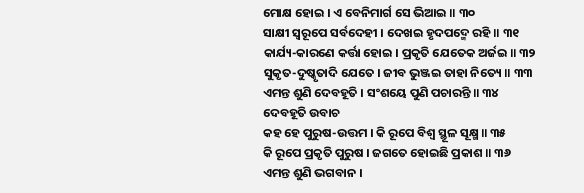ମୋକ୍ଷ ହୋଇ । ଏ ବେନିମାର୍ଗ ସେ ଭିଆଇ ॥ ୩୦
ସାକ୍ଷୀ ସ୍ୱରୂପେ ସର୍ବଦେହୀ । ଦେଖଇ ହୃଦପଦ୍ମେ ରହି ॥ ୩୧
କାର୍ଯ୍ୟ-କାରଣେ କର୍ତ୍ତା ହୋଇ । ପ୍ରକୃତି ଯେତେକ ଅର୍ଜଇ ॥ ୩୨
ସୁକୃତ-ଦୁଷ୍କୃତାଦି ଯେତେ । ଜୀବ ଭୁଞ୍ଜଇ ତାହା ନିତ୍ୟେ ॥ ୩୩
ଏମନ୍ତ ଶୁଣି ଦେବହୂତି । ସଂଶୟେ ପୁଣି ପଚାରନ୍ତି ॥ ୩୪
ଦେବହୂତି ଉବାଚ
କହ ହେ ପୁରୁଷ-ଉତ୍ତମ । କି ରୂପେ ବିଶ୍ୱ ସ୍ଥୂଳ ସୂକ୍ଷ୍ମ ॥ ୩୫
କି ରୂପେ ପ୍ରକୃତି ପୁରୁଷ । ଜଗତେ ହୋଇଛି ପ୍ରକାଶ ॥ ୩୬
ଏମନ୍ତ ଶୁଣି ଭଗବାନ ।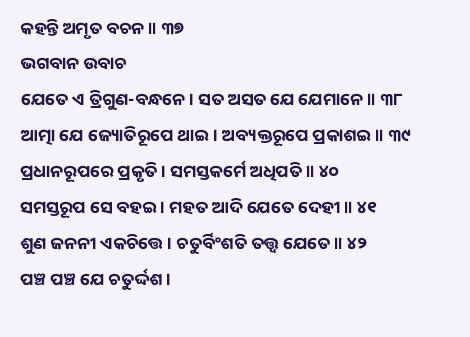କହନ୍ତି ଅମୃତ ବଚନ ॥ ୩୭
ଭଗବାନ ଉବାଚ
ଯେତେ ଏ ତ୍ରିଗୁଣ-ବନ୍ଧନେ । ସତ ଅସତ ଯେ ଯେମାନେ ॥ ୩୮
ଆତ୍ମା ଯେ ଜ୍ୟୋତିରୂପେ ଥାଇ। ଅବ୍ୟକ୍ତରୂପେ ପ୍ରକାଶଇ ॥ ୩୯
ପ୍ରଧାନରୂପରେ ପ୍ରକୃତି । ସମସ୍ତକର୍ମେ ଅଧିପତି ॥ ୪୦
ସମସ୍ତରୂପ ସେ ବହଇ । ମହତ ଆଦି ଯେତେ ଦେହୀ ॥ ୪୧
ଶୁଣ ଜନନୀ ଏକଚିତ୍ତେ । ଚତୁର୍ବିଂଶତି ତତ୍ତ୍ୱ ଯେତେ ॥ ୪୨
ପଞ୍ଚ ପଞ୍ଚ ଯେ ଚତୁର୍ଦ୍ଦଶ ।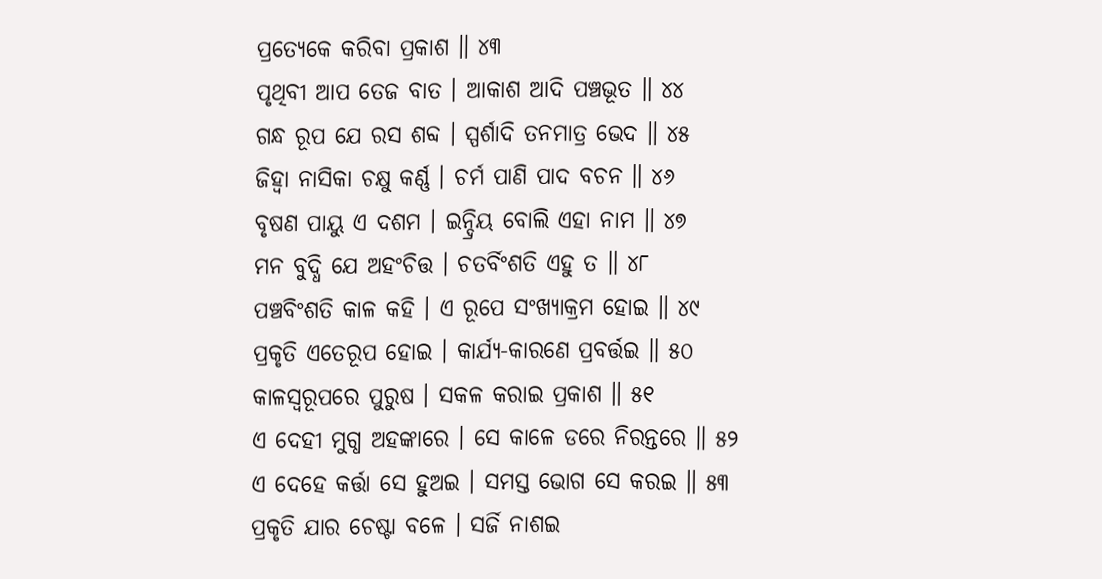ପ୍ରତ୍ୟେକେ କରିବା ପ୍ରକାଶ ॥ ୪୩
ପୃଥିବୀ ଆପ ତେଜ ବାତ । ଆକାଶ ଆଦି ପଞ୍ଚଭୂତ ॥ ୪୪
ଗନ୍ଧ ରୂପ ଯେ ରସ ଶବ୍ଦ । ସ୍ପର୍ଶାଦି ତନମାତ୍ର ଭେଦ ॥ ୪୫
ଜିହ୍ୱା ନାସିକା ଚକ୍ଷୁ କର୍ଣ୍ଣ । ଚର୍ମ ପାଣି ପାଦ ବଚନ ॥ ୪୬
ବୃଷଣ ପାୟୁ ଏ ଦଶମ । ଇନ୍ଦ୍ରିୟ ବୋଲି ଏହା ନାମ ॥ ୪୭
ମନ ବୁଦ୍ଧି ଯେ ଅହଂଚିତ୍ତ । ଚତର୍ବିଂଶତି ଏହୁ ତ ॥ ୪୮
ପଞ୍ଚବିଂଶତି କାଳ କହି । ଏ ରୂପେ ସଂଖ୍ୟାକ୍ରମ ହୋଇ ॥ ୪୯
ପ୍ରକୃତି ଏତେରୂପ ହୋଇ । କାର୍ଯ୍ୟ-କାରଣେ ପ୍ରବର୍ତ୍ତଇ ॥ ୫୦
କାଳସ୍ୱରୂପରେ ପୁରୁଷ । ସକଳ କରାଇ ପ୍ରକାଶ ॥ ୫୧
ଏ ଦେହୀ ମୁଗ୍ଧ ଅହଙ୍କାରେ । ସେ କାଳେ ଡରେ ନିରନ୍ତରେ ॥ ୫୨
ଏ ଦେହେ କର୍ତ୍ତା ସେ ହୁଅଇ । ସମସ୍ତ ଭୋଗ ସେ କରଇ ॥ ୫୩
ପ୍ରକୃତି ଯାର ଚେଷ୍ଟା ବଳେ । ସର୍ଜି ନାଶଇ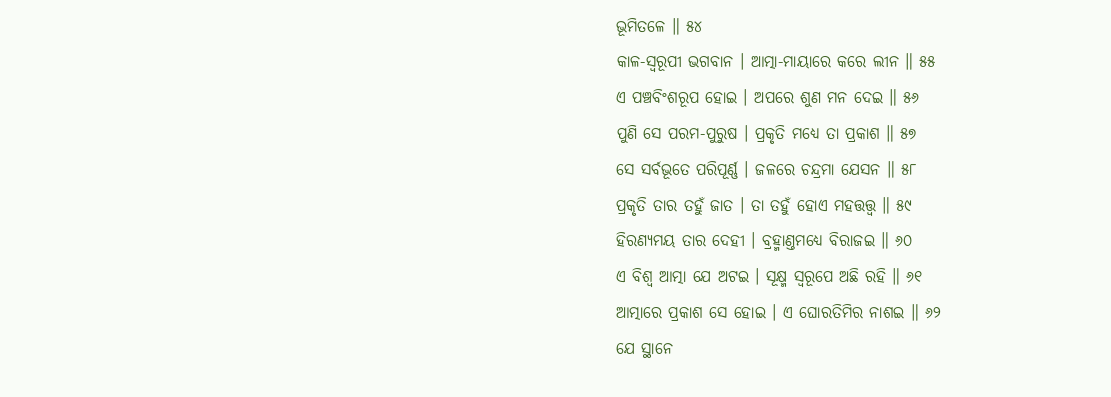ଭୂମିତଳେ ॥ ୫୪
କାଳ-ସ୍ୱରୂପୀ ଭଗବାନ । ଆତ୍ମା-ମାୟାରେ କରେ ଲୀନ ॥ ୫୫
ଏ ପଞ୍ଚବିଂଶରୂପ ହୋଇ । ଅପରେ ଶୁଣ ମନ ଦେଇ ॥ ୫୬
ପୁଣି ସେ ପରମ-ପୁରୁଷ । ପ୍ରକୃତି ମଧ୍ୟେ ତା ପ୍ରକାଶ ॥ ୫୭
ସେ ସର୍ବଭୂତେ ପରିପୂର୍ଣ୍ଣ । ଜଳରେ ଚନ୍ଦ୍ରମା ଯେସନ ॥ ୫୮
ପ୍ରକୃତି ତାର ତହୁଁ ଜାତ । ତା ତହୁଁ ହୋଏ ମହତ୍ତତ୍ତ୍ବ ॥ ୫୯
ହିରଣ୍ୟମୟ ତାର ଦେହୀ । ବ୍ରହ୍ମାଣ୍ତମଧ୍ୟେ ବିରାଜଇ ॥ ୬୦
ଏ ବିଶ୍ୱ ଆତ୍ମା ଯେ ଅଟଇ । ସୂକ୍ଷ୍ମ ସ୍ୱରୂପେ ଅଛି ରହି ॥ ୬୧
ଆତ୍ମାରେ ପ୍ରକାଶ ସେ ହୋଇ । ଏ ଘୋରତିମିର ନାଶଇ ॥ ୬୨
ଯେ ସ୍ଥାନେ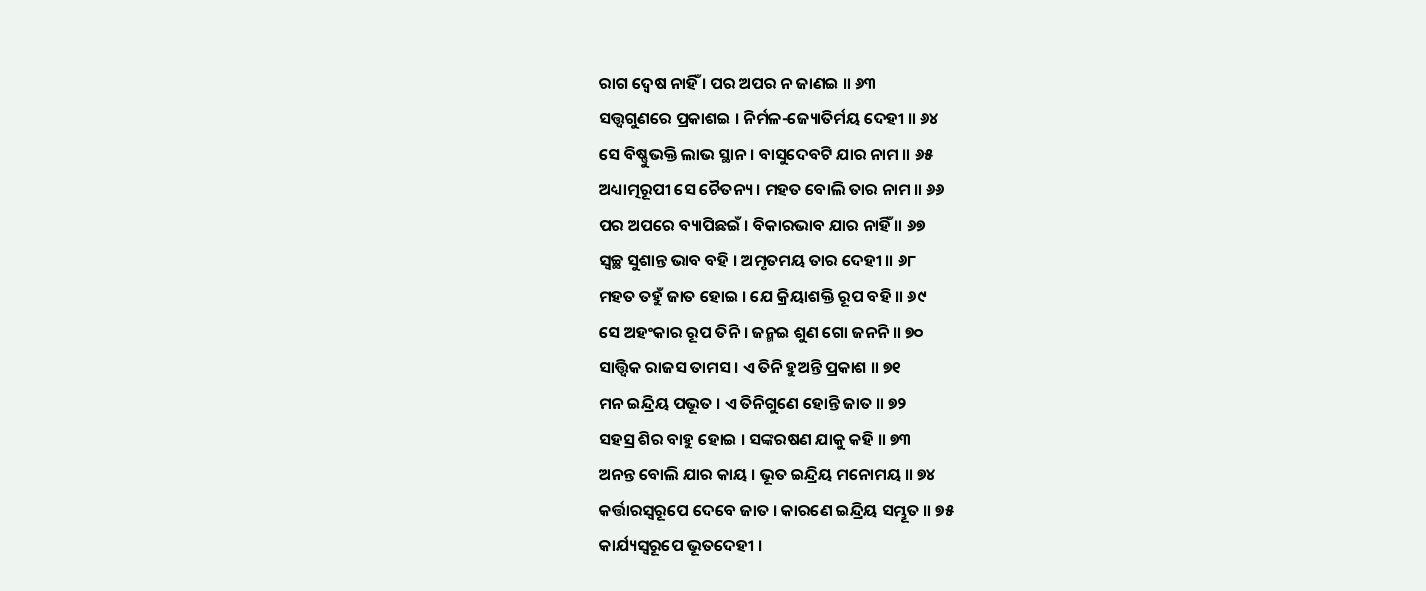ରାଗ ଦ୍ୱେଷ ନାହିଁ । ପର ଅପର ନ ଜାଣଇ ॥ ୬୩
ସତ୍ତ୍ବଗୁଣରେ ପ୍ରକାଶଇ । ନିର୍ମଳ-ଜ୍ୟୋତିର୍ମୟ ଦେହୀ ॥ ୬୪
ସେ ବିଷ୍ଣୁଭକ୍ତି ଲାଭ ସ୍ଥାନ । ବାସୁଦେବଟି ଯାର ନାମ ॥ ୬୫
ଅଧ୍ୟାତ୍ମରୂପୀ ସେ ଚୈତନ୍ୟ । ମହତ ବୋଲି ତାର ନାମ ॥ ୬୬
ପର ଅପରେ ବ୍ୟାପିଛଇଁ । ବିକାରଭାବ ଯାର ନାହିଁ ॥ ୬୭
ସ୍ୱଚ୍ଛ ସୁଶାନ୍ତ ଭାବ ବହି । ଅମୃତମୟ ତାର ଦେହୀ ॥ ୬୮
ମହତ ତହୁଁ ଜାତ ହୋଇ । ଯେ କ୍ରିୟାଶକ୍ତି ରୂପ ବହି ॥ ୬୯
ସେ ଅହଂକାର ରୂପ ତିନି । ଜନ୍ମଇ ଶୁଣ ଗୋ ଜନନି ॥ ୭୦
ସାତ୍ତ୍ବିକ ରାଜସ ତାମସ । ଏ ତିନି ହୁଅନ୍ତି ପ୍ରକାଶ ॥ ୭୧
ମନ ଇନ୍ଦ୍ରିୟ ପଭୂତ । ଏ ତିନିଗୁଣେ ହୋନ୍ତି ଜାତ ॥ ୭୨
ସହସ୍ର ଶିର ବାହୁ ହୋଇ । ସଙ୍କରଷଣ ଯାକୁ କହି ॥ ୭୩
ଅନନ୍ତ ବୋଲି ଯାର କାୟ । ଭୂତ ଇନ୍ଦ୍ରିୟ ମନୋମୟ ॥ ୭୪
କର୍ତ୍ତାରସ୍ବରୂପେ ଦେବେ ଜାତ । କାରଣେ ଇନ୍ଦ୍ରିୟ ସମ୍ଭୂତ ॥ ୭୫
କାର୍ଯ୍ୟସ୍ୱରୂପେ ଭୂତଦେହୀ ।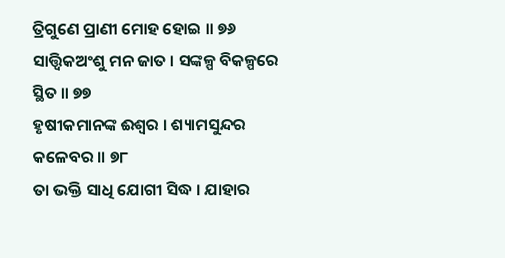ତ୍ରିଗୁଣେ ପ୍ରାଣୀ ମୋହ ହୋଇ ॥ ୭୬
ସାତ୍ତ୍ବିକଅଂଶୁ ମନ ଜାତ । ସଙ୍କଳ୍ପ ବିକଳ୍ପରେ ସ୍ଥିତ ॥ ୭୭
ହୃଷୀକମାନଙ୍କ ଈଶ୍ୱର । ଶ୍ୟାମସୁନ୍ଦର କଳେବର ॥ ୭୮
ତା ଭକ୍ତି ସାଧି ଯୋଗୀ ସିଦ୍ଧ । ଯାହାର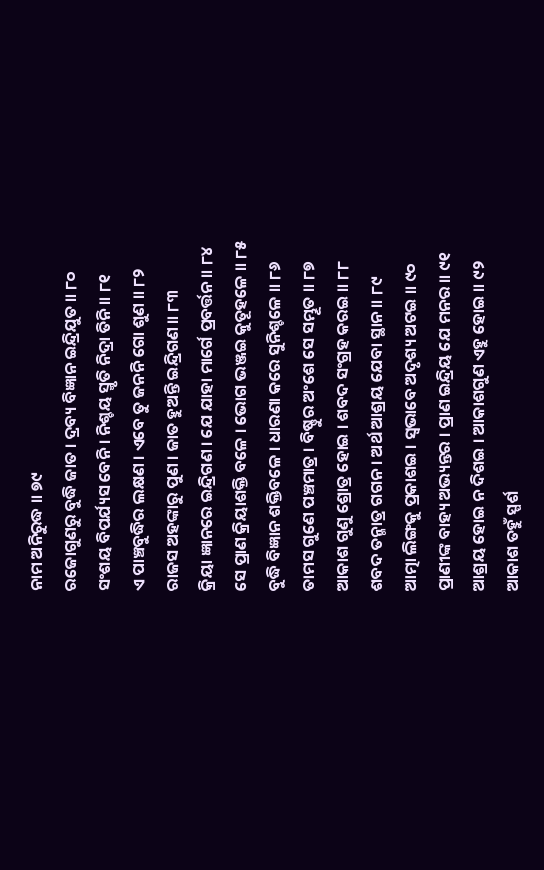ନାମ ଅନିରୁଦ୍ଧ ॥ ୭୯
ରଜୋଗୁଣରୁ ବୁଦ୍ଧି ଜାତ । ଦ୍ରବ୍ୟ ବିଜ୍ଞାନ ଇନ୍ଦ୍ରିଯୁତ ॥ ୮୦
ସଂଶୟ ବିପର୍ଯ୍ୟସ ବେନି । ନିଶ୍ଚୟ ସ୍ମୃତି ନିଦ୍ରା ତିନି ॥ ୮୧
ଏ ପାଞ୍ଚବୁଦ୍ଧିର ଲକ୍ଷଣ । ଏବେ ତୁ ଜନନି ଗୋ ଶୁଣ ॥ ୮୨
ରାଜସ ଅହଙ୍କାରୁ ପୁଣ । ଜାତ ହୁଅନ୍ତି ଇନ୍ଦ୍ରିଗଣ ॥ ୮୩
କ୍ରିୟା ଜ୍ଞାନରେ ଇନ୍ଦ୍ରିଗଣ । ଯେ ଯାହା ମାର୍ଗେ ପ୍ରବର୍ତ୍ତନ ॥ ୮୪
ସେ ପ୍ରାଣ କ୍ରିୟାଶକ୍ତି ବଳେ । ଭୋଗ ଭଞ୍ଜଇ କୁତୂହଳେ ॥ ୮୫
ବୁଦ୍ଧି ବିଜ୍ଞାନ ଶକ୍ତିବଳେ । ଧାରଣା କରେ ସୁନିଶ୍ଚଳେ ॥ ୮୬
ତାମସ ଗୁଣେ ପଞ୍ଚମାତ୍ର । ବିଷ୍ଣୁର ଅଂଶେ ସେ ସମ୍ଭୂତ ॥ ୮୭
ଆକାଶ ଗୁଣୁ ଶ୍ରୋତ୍ର ହୋଇ । ଶବଦ ସଂଗ୍ରହ କରଇ ॥ ୮୮
ଶବଦ ତନ୍ମାତ୍ର ଗଗନ । ଅର୍ଥ ଆଶ୍ରୟ ଯେବା ସ୍ଥାନ ॥ ୮୯
ଆତ୍ମା ଲିଙ୍ଗକୁ ପ୍ରକାଶଇ । ସ୍ୱଭାବେ ଅଦୃଶ୍ୟ ଅଟଇ ॥ ୯୦
ପ୍ରାଣୀଙ୍କ ବାହ୍ୟ ଅଭ୍ୟନ୍ତର । ପ୍ରାଣ ଇନ୍ଦ୍ରିୟ ଯେ ମନର ॥ ୯୧
ଆଶ୍ରୟ ହୋଇ ନ ଦିଶଇ । ଆକାଶଗୁଣ ଏହୁ ହୋଇ ॥ ୯୨
ଆକାଶ ତହୁଁ ସ୍ପର୍ଶ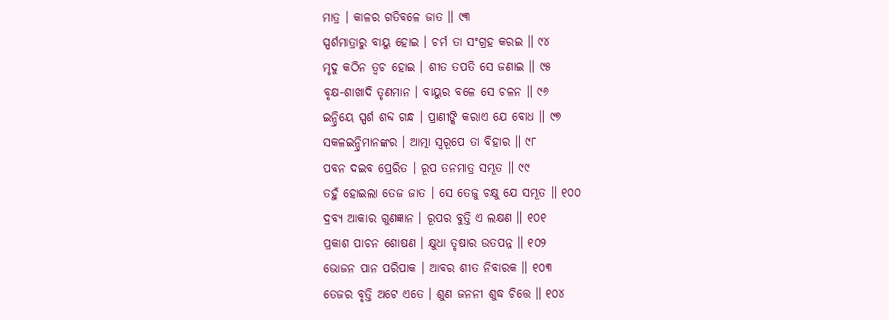ମାତ୍ର । କାଳର ଗତିବଳେ ଜାତ ॥ ୯୩
ସ୍ପର୍ଶମାତ୍ରାରୁ ବାୟୁ ହୋଇ । ଚର୍ମ ତା ସଂଗ୍ରହ କରଇ ॥ ୯୪
ମୃଦୁ କଠିନ ତ୍ୱଚ ହୋଇ । ଶୀତ ତପତି ସେ ଜଣାଇ ॥ ୯୫
ବୃକ୍ଷ-ଶାଖାଦି ତୃଣମାନ । ବାୟୁର ବଳେ ସେ ଚଳନ ॥ ୯୬
ଇନ୍ଦ୍ରିୟେ ସ୍ପର୍ଶ ଶବ୍ଦ ଗନ୍ଧ । ପ୍ରାଣୀଙ୍କି କରାଏ ଯେ ବୋଧ ॥ ୯୭
ସକଳଇନ୍ଦ୍ରିମାନଙ୍କର । ଆତ୍ମା ସ୍ୱରୂପେ ତା ବିହାର ॥ ୯୮
ପବନ ଦଇବ ପ୍ରେରିତ । ରୂପ ତନମାତ୍ର ସମ୍ଭୂତ ॥ ୯୯
ତହୁଁ ହୋଇଲା ତେଜ ଜାତ । ସେ ତେଜୁ ଚକ୍ଷୁ ଯେ ସମ୍ଭୂତ ॥ ୧୦୦
ଦ୍ରବ୍ୟ ଆକାର ଗୁଣଜ୍ଞାନ । ରୂପର ବୁତ୍ତି ଏ ଲକ୍ଷଣ ॥ ୧୦୧
ପ୍ରକାଶ ପାଚନ ଶୋଷଣ । କ୍ଷୁଧା ତୃଷାର ଉତପନ୍ନ ॥ ୧୦୨
ଭୋଜନ ପାନ ପରିପାକ । ଆବର ଶୀତ ନିବାରକ ॥ ୧୦୩
ତେଜର ବୃତ୍ତି ଅଟେ ଏତେ । ଶୁଣ ଜନନୀ ଶୁଦ୍ଧ ଚିତ୍ତେ ॥ ୧୦୪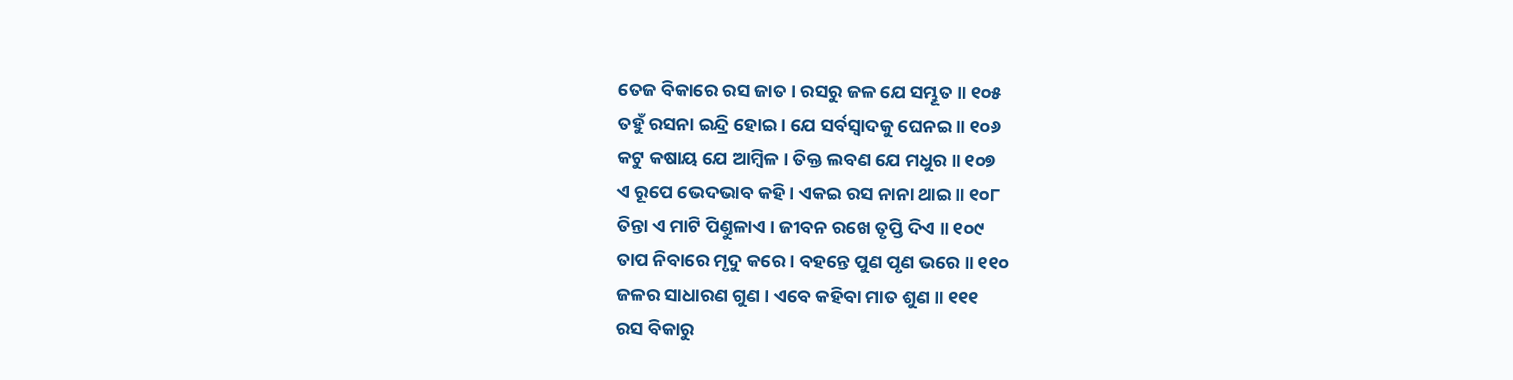ତେଜ ବିକାରେ ରସ ଜାତ । ରସରୁ ଜଳ ଯେ ସମ୍ଭୂତ ॥ ୧୦୫
ତହୁଁ ରସନା ଇନ୍ଦ୍ରି ହୋଇ । ଯେ ସର୍ବସ୍ୱାଦକୁ ଘେନଇ ॥ ୧୦୬
କଟୁ କଷାୟ ଯେ ଆମ୍ବିଳ । ତିକ୍ତ ଲବଣ ଯେ ମଧୁର ॥ ୧୦୭
ଏ ରୂପେ ଭେଦଭାବ କହି । ଏକଇ ରସ ନାନା ଥାଇ ॥ ୧୦୮
ତିନ୍ତା ଏ ମାଟି ପିଣ୍ତୁଳାଏ । ଜୀବନ ରଖେ ତୃପ୍ତି ଦିଏ ॥ ୧୦୯
ତାପ ନିବାରେ ମୃଦୁ କରେ । ବହନ୍ତେ ପୁଣ ପୃଣ ଭରେ ॥ ୧୧୦
ଜଳର ସାଧାରଣ ଗୁଣ । ଏବେ କହିବା ମାତ ଶୁଣ ॥ ୧୧୧
ରସ ବିକାରୁ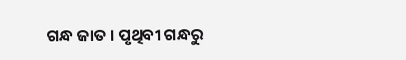ଗନ୍ଧ ଜାତ । ପୃଥିବୀ ଗନ୍ଧରୁ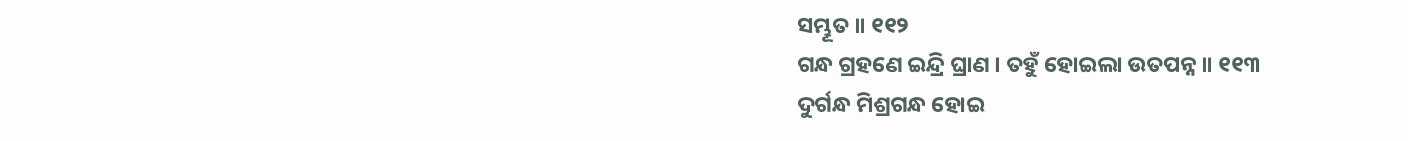ସମ୍ଭୂତ ॥ ୧୧୨
ଗନ୍ଧ ଗ୍ରହଣେ ଇନ୍ଦ୍ରି ଘ୍ରାଣ । ତହୁଁ ହୋଇଲା ଉତପନ୍ନ ॥ ୧୧୩
ଦୁର୍ଗନ୍ଧ ମିଶ୍ରଗନ୍ଧ ହୋଇ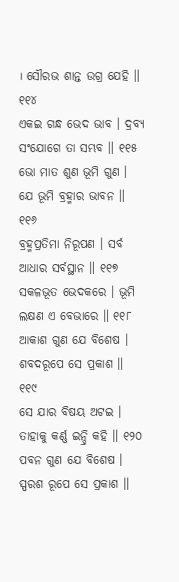। ସୌରଭ ଶାନ୍ତ ଉଗ୍ର ଯେହି ॥ ୧୧୪
ଏକଇ ଗନ୍ଧ ଭେଦ ଭାବ । ଦ୍ରବ୍ୟ ସଂଯୋଗେ ତା ସମ୍ଭବ ॥ ୧୧୫
ଭୋ ମାତ ଶୁଣ ଭୂମି ଗୁଣ । ଯେ ଭୂମି ବ୍ରହ୍ମାର ଭାବନ ॥ ୧୧୬
ବ୍ରହ୍ମପ୍ରତିମା ନିରୂପଣ । ସର୍ବ ଆଧାର ସର୍ବସ୍ଥାନ ॥ ୧୧୭
ସକଳଭୂତ ଭେଦକରେ । ଭୂମି ଲକ୍ଷଣ ଏ ବେଭାରେ ॥ ୧୧୮
ଆକାଶ ଗୁଣ ଯେ ବିଶେଷ । ଶବଦରୂପେ ସେ ପ୍ରକାଶ ॥ ୧୧୯
ସେ ଯାର ବିଷୟ ଅଟଇ । ତାହାକୁ କର୍ଣ୍ଣ ଇନ୍ଦ୍ରି କହି ॥ ୧୨୦
ପବନ ଗୁଣ ଯେ ବିଶେଷ । ସ୍ପରଶ ରୂପେ ସେ ପ୍ରକାଶ ॥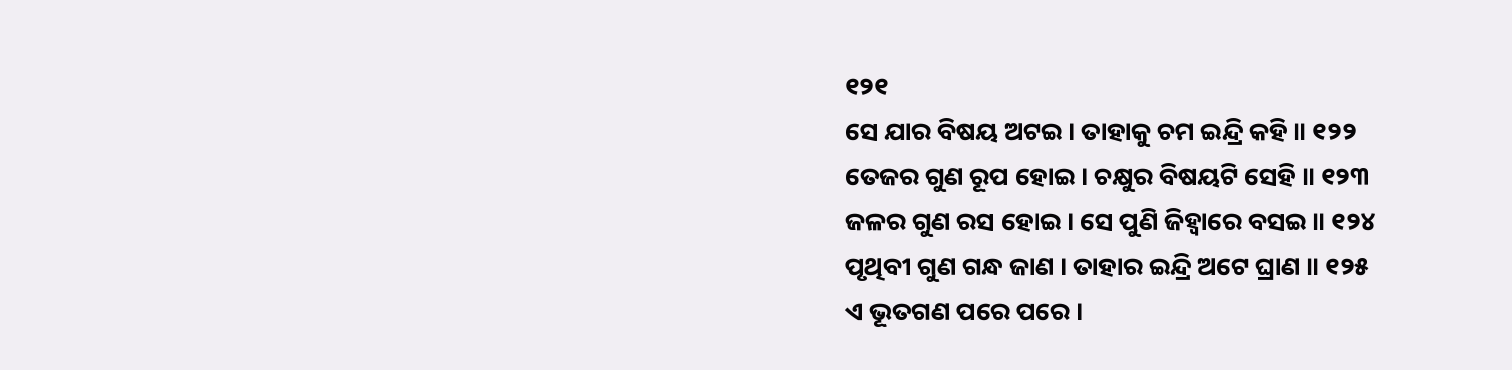୧୨୧
ସେ ଯାର ବିଷୟ ଅଟଇ । ତାହାକୁ ଚମ ଇନ୍ଦ୍ରି କହି ॥ ୧୨୨
ତେଜର ଗୁଣ ରୂପ ହୋଇ । ଚକ୍ଷୁର ବିଷୟଟି ସେହି ॥ ୧୨୩
ଜଳର ଗୁଣ ରସ ହୋଇ । ସେ ପୁଣି ଜିହ୍ୱାରେ ବସଇ ॥ ୧୨୪
ପୃଥିବୀ ଗୁଣ ଗନ୍ଧ ଜାଣ । ତାହାର ଇନ୍ଦ୍ରି ଅଟେ ଘ୍ରାଣ ॥ ୧୨୫
ଏ ଭୂତଗଣ ପରେ ପରେ ।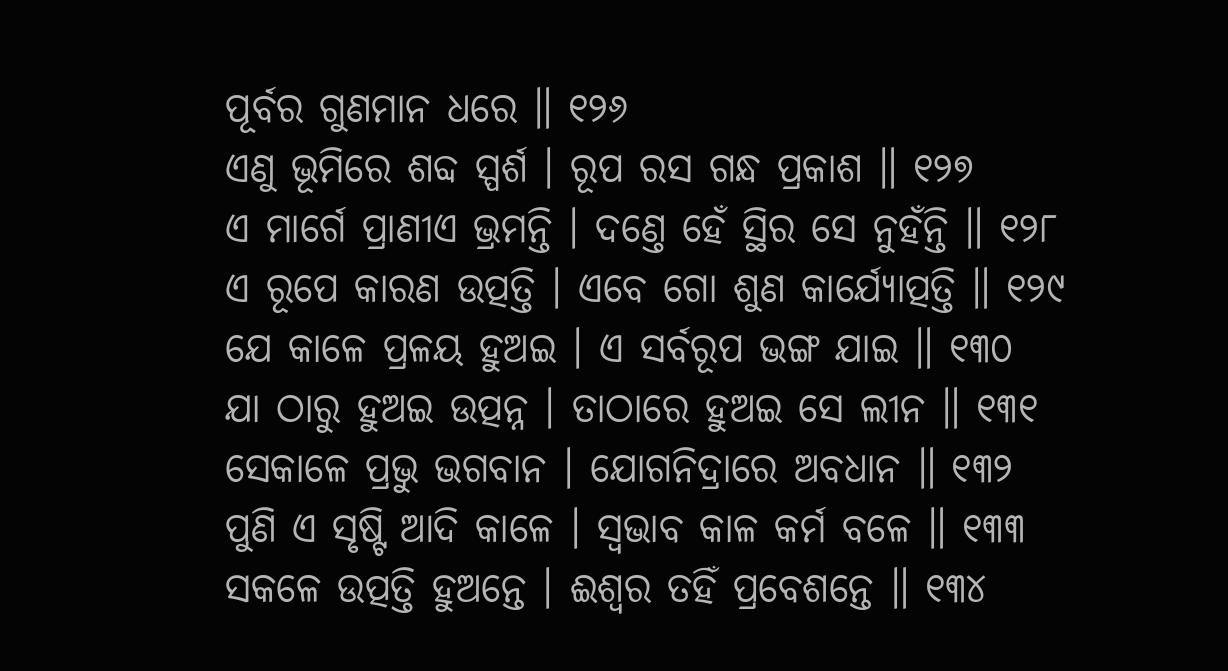ପୂର୍ବର ଗୁଣମାନ ଧରେ ॥ ୧୨୬
ଏଣୁ ଭୂମିରେ ଶବ୍ଦ ସ୍ପର୍ଶ । ରୂପ ରସ ଗନ୍ଧ ପ୍ରକାଶ ॥ ୧୨୭
ଏ ମାର୍ଗେ ପ୍ରାଣୀଏ ଭ୍ରମନ୍ତି । ଦଣ୍ତେ ହେଁ ସ୍ଥିର ସେ ନୁହଁନ୍ତି ॥ ୧୨୮
ଏ ରୂପେ କାରଣ ଉତ୍ପତ୍ତି । ଏବେ ଗୋ ଶୁଣ କାର୍ଯ୍ୟୋତ୍ପତ୍ତି ॥ ୧୨୯
ଯେ କାଳେ ପ୍ରଳୟ ହୁଅଇ । ଏ ସର୍ବରୂପ ଭଙ୍ଗ ଯାଇ ॥ ୧୩୦
ଯା ଠାରୁ ହୁଅଇ ଉତ୍ପନ୍ନ । ତାଠାରେ ହୁଅଇ ସେ ଲୀନ ॥ ୧୩୧
ସେକାଳେ ପ୍ରଭୁ ଭଗବାନ । ଯୋଗନିଦ୍ରାରେ ଅବଧାନ ॥ ୧୩୨
ପୁଣି ଏ ସୃଷ୍ଟି ଆଦି କାଳେ । ସ୍ୱଭାବ କାଳ କର୍ମ ବଳେ ॥ ୧୩୩
ସକଳେ ଉତ୍ପତ୍ତି ହୁଅନ୍ତେ । ଈଶ୍ୱର ତହିଁ ପ୍ରବେଶନ୍ତେ ॥ ୧୩୪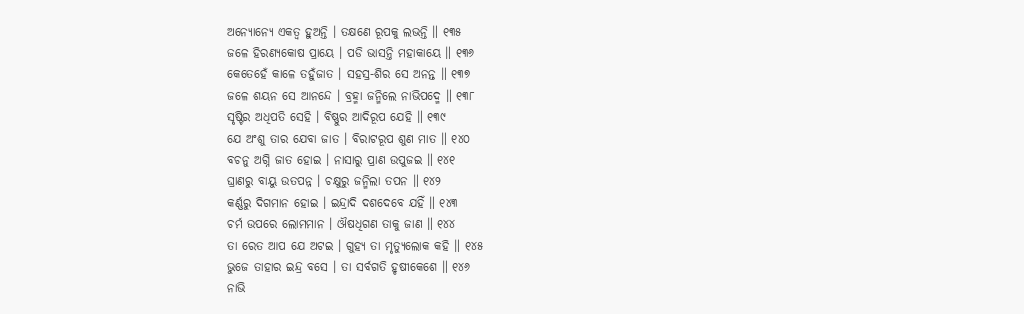ଅନ୍ୟୋନ୍ୟେ ଏକତ୍ୱ ହୁଅନ୍ତି । ତକ୍ଷଣେ ରୂପକୁ ଲଭନ୍ତି ॥ ୧୩୫
ଜଳେ ହିରଣ୍ୟକୋଷ ପ୍ରାୟେ । ପଡି ଭାସନ୍ତି ମହାକାୟେ ॥ ୧୩୬
କେତେହେଁ କାଳେ ତହୁଁଜାତ । ସହସ୍ର-ଶିର ସେ ଅନନ୍ତ ॥ ୧୩୭
ଜଳେ ଶୟନ ସେ ଆନନ୍ଦେ । ବ୍ରହ୍ମା ଜନ୍ମିଲେ ନାଭିପଦ୍ମେ ॥ ୧୩୮
ସୃଷ୍ଟିର ଅଧିପତି ସେହି । ବିଷ୍ଣୁର ଆଦିରୂପ ଯେହି ॥ ୧୩୯
ଯେ ଅଂଶୁ ତାର ଯେବା ଜାତ । ବିରାଟରୂପ ଶୁଣ ମାତ ॥ ୧୪୦
ବଚନୁ ଅଗ୍ନି ଜାତ ହୋଇ । ନାସାରୁ ପ୍ରାଣ ଉପୁଜଇ ॥ ୧୪୧
ଘ୍ରାଣରୁ ବାୟୁ ଉତପନ୍ନ । ଚକ୍ଷୁରୁ ଜନ୍ମିଲା ତପନ ॥ ୧୪୨
କର୍ଣ୍ଣରୁ ଦିଗମାନ ହୋଇ । ଇନ୍ଦ୍ରାଦି ଦଶଦେବେ ଯହିଁ ॥ ୧୪୩
ଚର୍ମ ଉପରେ ଲୋମମାନ । ଔଷଧିଗଣ ତାକୁ ଜାଣ ॥ ୧୪୪
ତା ରେତ ଆପ ଯେ ଅଟଇ । ଗୁହ୍ୟ ତା ମୃତ୍ୟୁଲୋକ କହି ॥ ୧୪୫
ଭୁଜେ ତାହାର ଇନ୍ଦ୍ର ବସେ । ତା ସର୍ବଗତି ହୃଷୀକେଶେ ॥ ୧୪୬
ନାଭି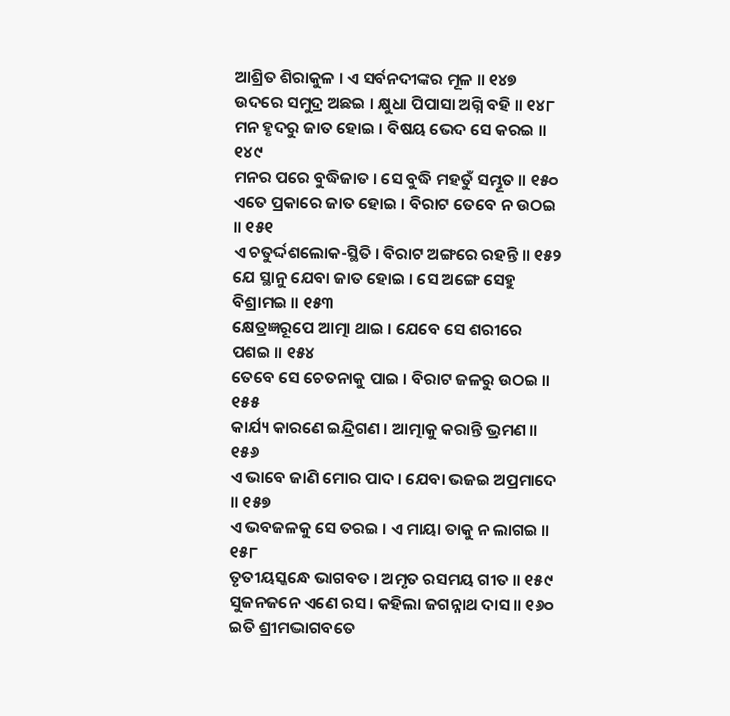ଆଶ୍ରିତ ଶିରାକୁଳ । ଏ ସର୍ବନଦୀଙ୍କର ମୂଳ ॥ ୧୪୭
ଉଦରେ ସମୁଦ୍ର ଅଛଇ । କ୍ଷୁଧା ପିପାସା ଅଗ୍ନି ବହି ॥ ୧୪୮
ମନ ହୃଦରୁ ଜାତ ହୋଇ । ବିଷୟ ଭେଦ ସେ କରଇ ॥ ୧୪୯
ମନର ପରେ ବୁଦ୍ଧିଜାତ । ସେ ବୁଦ୍ଧି ମହତୁଁ ସମ୍ଭୂତ ॥ ୧୫୦
ଏତେ ପ୍ରକାରେ ଜାତ ହୋଇ । ବିରାଟ ତେବେ ନ ଉଠଇ ॥ ୧୫୧
ଏ ଚତୁର୍ଦ୍ଦଶଲୋକ-ସ୍ଥିତି । ବିରାଟ ଅଙ୍ଗରେ ରହନ୍ତି ॥ ୧୫୨
ଯେ ସ୍ଥାନୁ ଯେବା ଜାତ ହୋଇ । ସେ ଅଙ୍ଗେ ସେହୁ ବିଶ୍ରାମଇ ॥ ୧୫୩
କ୍ଷେତ୍ରଜ୍ଞରୂପେ ଆତ୍ମା ଥାଇ । ଯେବେ ସେ ଶରୀରେ ପଶଇ ॥ ୧୫୪
ତେବେ ସେ ଚେତନାକୁ ପାଇ । ବିରାଟ ଜଳରୁ ଉଠଇ ॥ ୧୫୫
କାର୍ଯ୍ୟ କାରଣେ ଇନ୍ଦ୍ରିଗଣ । ଆତ୍ମାକୁ କରାନ୍ତି ଭ୍ରମଣ ॥ ୧୫୬
ଏ ଭାବେ ଜାଣି ମୋର ପାଦ । ଯେବା ଭଜଇ ଅପ୍ରମାଦେ ॥ ୧୫୭
ଏ ଭବଜଳକୁ ସେ ତରଇ । ଏ ମାୟା ତାକୁ ନ ଲାଗଇ ॥ ୧୫୮
ତୃତୀୟସ୍କନ୍ଧେ ଭାଗବତ । ଅମୃତ ରସମୟ ଗୀତ ॥ ୧୫୯
ସୁଜନଜନେ ଏଣେ ରସ । କହିଲା ଜଗନ୍ନାଥ ଦାସ ॥ ୧୬୦
ଇତି ଶ୍ରୀମଦ୍ଭାଗବତେ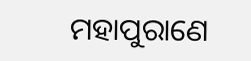ମହାପୁରାଣେ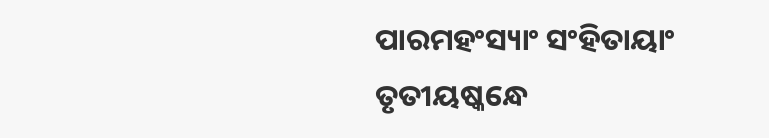ପାରମହଂସ୍ୟାଂ ସଂହିତାୟାଂ
ତୃତୀୟଷ୍କନ୍ଧେ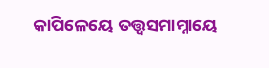କାପିଳେୟେ ତତ୍ତ୍ବସମାମ୍ନାୟେ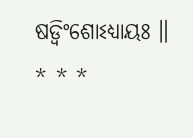ଷଡ୍ବିଂଶୋଽଧ୍ୟାୟଃ ॥
* * *